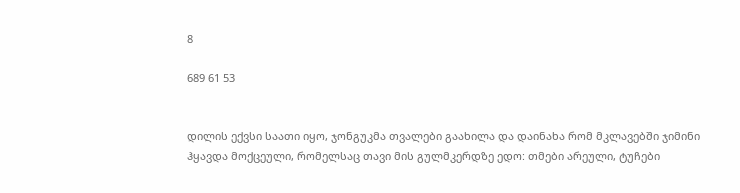8

689 61 53


დილის ექვსი საათი იყო, ჯონგუკმა თვალები გაახილა და დაინახა რომ მკლავებში ჯიმინი ჰყავდა მოქცეული, რომელსაც თავი მის გულმკერდზე ედო: თმები არეული, ტუჩები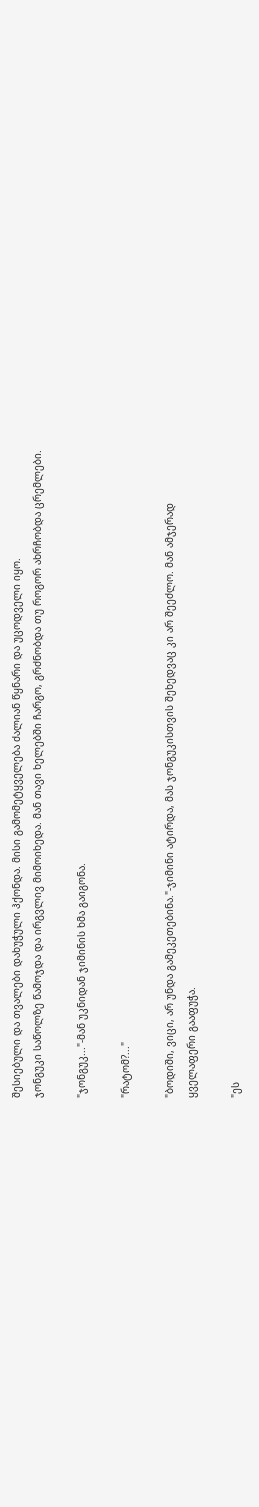შესიებული და თვალები დახუჭული ჰქონდა. მისი გამომეტყველება ძალიან წყნარი და უცოდველი იყო.
ჯონგუკი საწოლზე წამოჯდა და ირგვლივ მიმოიხედა. მან თავი ხელებში ჩარგო, გრძნობდა თუ როგორ ახრჩობდა ცრემლები.

"ჯონგუკ..."-მან უკნიდან ჯიმინის ხმა გაიგონა.

"რატომ?..."

"ბოდიში, ვიცი, არ უნდა გამეკეთებინა."-ჯიმინი ატირდა, მას ჯონგუკისთვის შეხედვაც კი არ შეეძლო. მან ამჯერად ყველაფერი გააფუჭა.

"ეს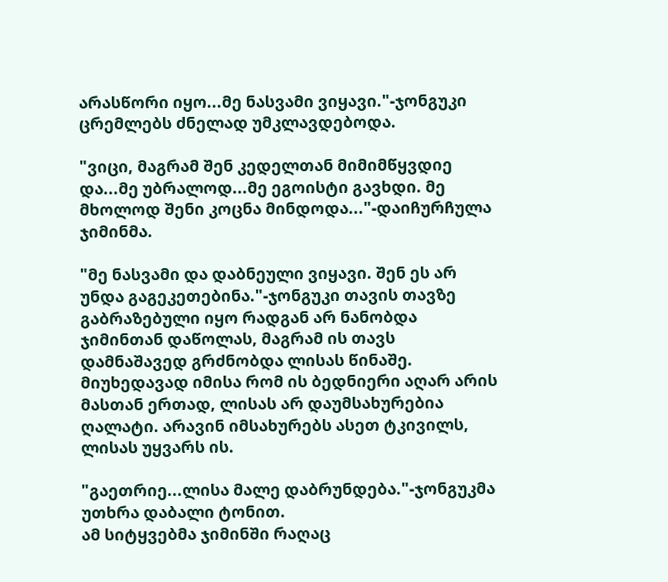არასწორი იყო...მე ნასვამი ვიყავი."-ჯონგუკი ცრემლებს ძნელად უმკლავდებოდა.

"ვიცი, მაგრამ შენ კედელთან მიმიმწყვდიე და...მე უბრალოდ...მე ეგოისტი გავხდი. მე მხოლოდ შენი კოცნა მინდოდა..."-დაიჩურჩულა ჯიმინმა.

"მე ნასვამი და დაბნეული ვიყავი. შენ ეს არ უნდა გაგეკეთებინა."-ჯონგუკი თავის თავზე გაბრაზებული იყო რადგან არ ნანობდა ჯიმინთან დაწოლას, მაგრამ ის თავს დამნაშავედ გრძნობდა ლისას წინაშე. მიუხედავად იმისა რომ ის ბედნიერი აღარ არის მასთან ერთად, ლისას არ დაუმსახურებია ღალატი. არავინ იმსახურებს ასეთ ტკივილს, ლისას უყვარს ის.

"გაეთრიე...ლისა მალე დაბრუნდება."-ჯონგუკმა უთხრა დაბალი ტონით.
ამ სიტყვებმა ჯიმინში რაღაც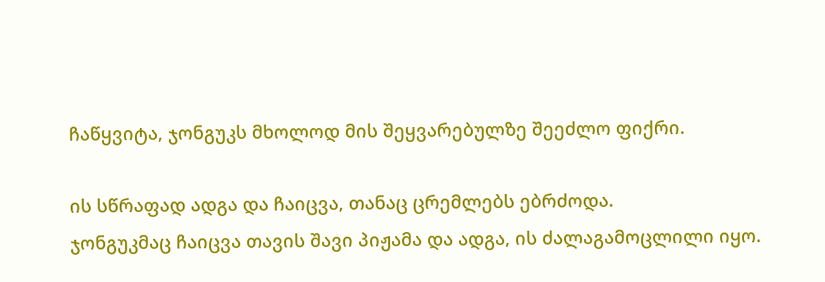ჩაწყვიტა, ჯონგუკს მხოლოდ მის შეყვარებულზე შეეძლო ფიქრი.

ის სწრაფად ადგა და ჩაიცვა, თანაც ცრემლებს ებრძოდა.
ჯონგუკმაც ჩაიცვა თავის შავი პიჟამა და ადგა, ის ძალაგამოცლილი იყო.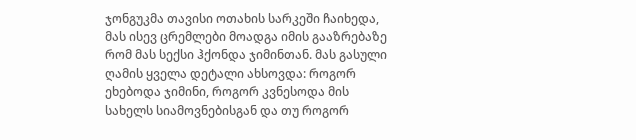ჯონგუკმა თავისი ოთახის სარკეში ჩაიხედა, მას ისევ ცრემლები მოადგა იმის გააზრებაზე რომ მას სექსი ჰქონდა ჯიმინთან. მას გასული ღამის ყველა დეტალი ახსოვდა: როგორ ეხებოდა ჯიმინი, როგორ კვნესოდა მის სახელს სიამოვნებისგან და თუ როგორ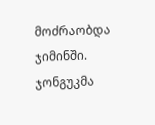მოძრაობდა ჯიმინში. ჯონგუკმა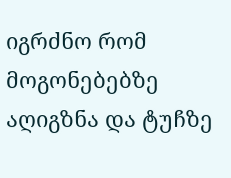იგრძნო რომ მოგონებებზე აღიგზნა და ტუჩზე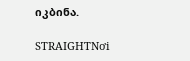იკბინა.

STRAIGHTNơi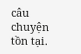câu chuyện tồn tại.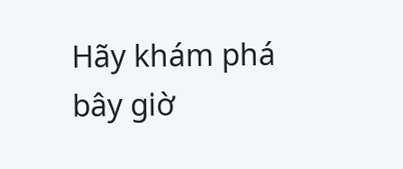Hãy khám phá bây giờ